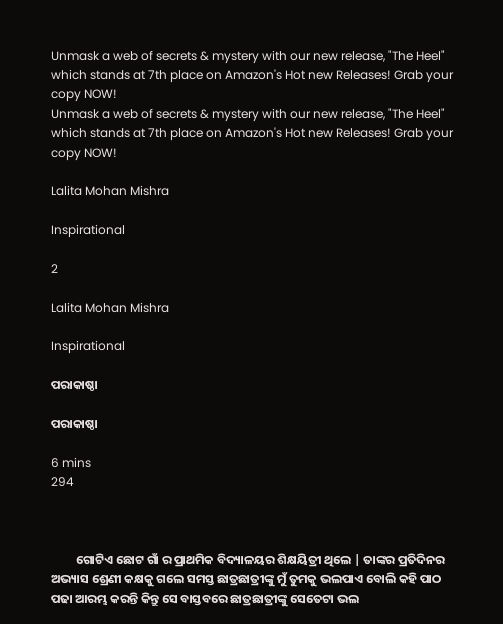Unmask a web of secrets & mystery with our new release, "The Heel" which stands at 7th place on Amazon's Hot new Releases! Grab your copy NOW!
Unmask a web of secrets & mystery with our new release, "The Heel" which stands at 7th place on Amazon's Hot new Releases! Grab your copy NOW!

Lalita Mohan Mishra

Inspirational

2

Lalita Mohan Mishra

Inspirational

ପରାକାଷ୍ଠା

ପରାକାଷ୍ଠା

6 mins
294



         ଗୋଟିଏ ଛୋଟ ଗାଁ ର ପ୍ରାଥମିକ ବିଦ୍ୟାଳୟର ଶିକ୍ଷୟିତ୍ରୀ ଥିଲେ | ତାଙ୍କର ପ୍ରତିଦିନର ଅଭ୍ୟାସ ଶ୍ରେଣୀ କକ୍ଷକୁ ଗଲେ ସମସ୍ତ ଛାତ୍ରଛାତ୍ରୀଙ୍କୁ ମୁଁ ତୁମକୁ ଭଲପାଏ ବୋଲି କହି ପାଠ ପଢା ଆରମ୍ଭ କରନ୍ତି କିନ୍ତୁ ସେ ବାସ୍ତବରେ ଛାତ୍ରଛାତ୍ରୀଙ୍କୁ ସେତେଟା ଭଲ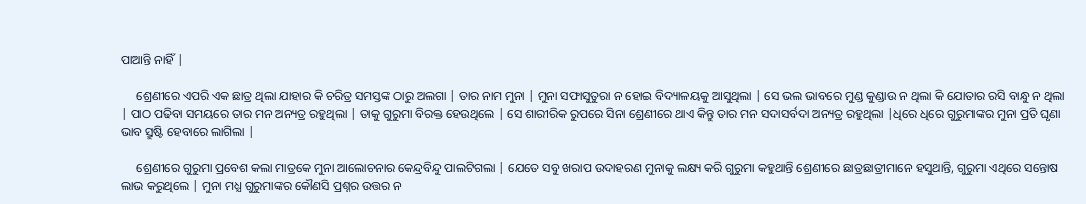ପାଆନ୍ତି ନାହିଁ |

     ଶ୍ରେଣୀରେ ଏପରି ଏକ ଛାତ୍ର ଥିଲା ଯାହାର କି ଚରିତ୍ର ସମସ୍ତଙ୍କ ଠାରୁ ଅଲଗା | ତାର ନାମ ମୁନା | ମୁନା ସଫାସୁତୁରା ନ ହୋଇ ବିଦ୍ୟାଳୟକୁ ଆସୁଥିଲା | ସେ ଭଲ ଭାବରେ ମୁଣ୍ଡ କୁଣ୍ଡାଉ ନ ଥିଲା କି ଯୋତାର ରସି ବାନ୍ଧୁ ନ ଥିଲା | ପାଠ ପଢିବା ସମୟରେ ତାର ମନ ଅନ୍ୟତ୍ର ରହୁଥିଲା | ତାକୁ ଗୁରୁମା ବିରକ୍ତ ହେଉଥିଲେ | ସେ ଶାରୀରିକ ରୁପରେ ସିନା ଶ୍ରେଣୀରେ ଥାଏ କିନ୍ତୁ ତାର ମନ ସଦାସର୍ବଦା ଅନ୍ୟତ୍ର ରହୁଥିଲା |ଧିରେ ଧିରେ ଗୁରୁମାଙ୍କର ମୁନା ପ୍ରତି ଘୃଣା ଭାବ ସ୍ରୁଷ୍ଟି ହେବାରେ ଲାଗିଲା |

     ଶ୍ରେଣୀରେ ଗୁରୁମା ପ୍ରବେଶ କଲା ମାତ୍ରକେ ମୁନା ଆଲୋଚନାର କେନ୍ଦ୍ରବିନ୍ଦୁ ପାଲଟିଗଲା | ଯେତେ ସବୁ ଖରାପ ଉଦାହରଣ ମୁନାକୁ ଲକ୍ଷ୍ୟ କରି ଗୁରୁମା କହୁଥାନ୍ତି ଶ୍ରେଣୀରେ ଛାତ୍ରଛାତ୍ରୀମାନେ ହସୁଥାନ୍ତି, ଗୁରୁମା ଏଥିରେ ସନ୍ତୋଷ ଲାଭ କରୁଥିଲେ | ମୁନା ମଧ୍ଯ ଗୁରୁମାଙ୍କର କୌଣସି ପ୍ରଶ୍ନର ଉତ୍ତର ନ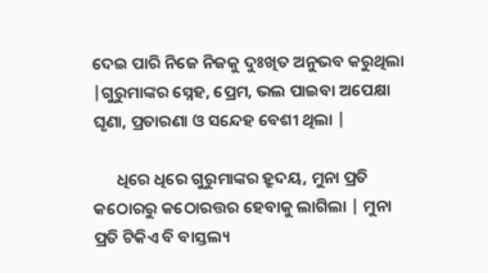ଦେଇ ପାରି ନିଜେ ନିଜକୁ ଦୁଃଖିତ ଅନୁଭବ କରୁଥିଲା |ଗୁରୁମାଙ୍କର ସ୍ନେହ, ପ୍ରେମ, ଭଲ ପାଇବା ଅପେକ୍ଷା ଘୃଣା, ପ୍ରତାରଣା ଓ ସନ୍ଦେହ ବେଶୀ ଥିଲା |

      ଧିରେ ଧିରେ ଗୁରୁମାଙ୍କର ହ୍ରୁଦୟ, ମୁନା ପ୍ରତି କଠୋରରୁ କଠୋରତ୍ତର ହେବାକୁ ଲାଗିଲା | ମୁନା ପ୍ରତି ଟିକିଏ ବି ବାସ୍ତଲ୍ୟ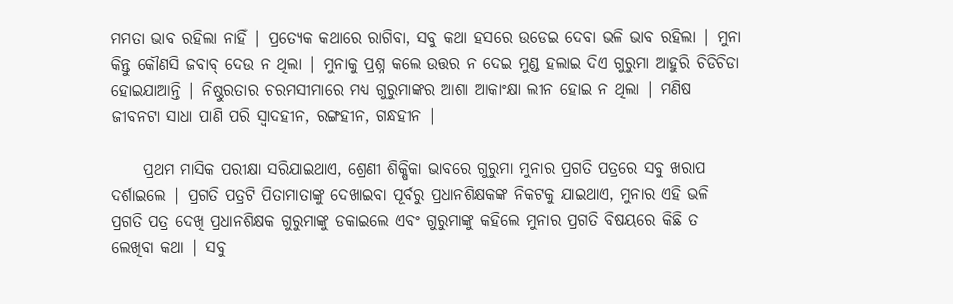ମମତା ଭାବ ରହିଲା ନାହିଁ | ପ୍ରତ୍ୟେକ କଥାରେ ରାଗିବା, ସବୁ କଥା ହସରେ ଉଡେଇ ଦେବା ଭଳି ଭାବ ରହିଲା | ମୁନା କିନ୍ତୁ କୌଣସି ଜବାବ୍ ଦେଉ ନ ଥିଲା | ମୁନାକୁ ପ୍ରଶ୍ନ କଲେ ଉତ୍ତର ନ ଦେଇ ମୁଣ୍ଡ ହଲାଇ ଦିଏ ଗୁରୁମା ଆହୁରି ଚିଡିଚିଡା ହୋଇଯାଆନ୍ତି | ନିଷ୍ଠୁରତାର ଚରମସୀମାରେ ମଧ୍ଯ ଗୁରୁମାଙ୍କର ଆଶା ଆକାଂକ୍ଷା ଲୀନ ହୋଇ ନ ଥିଲା | ମଣିଷ ଜୀବନଟା ସାଧା ପାଣି ପରି ସ୍ବାଦହୀନ, ରଙ୍ଗହୀନ, ଗନ୍ଧହୀନ |

     ପ୍ରଥମ ମାସିକ ପରୀକ୍ଷା ସରିଯାଇଥାଏ, ଶ୍ରେଣୀ ଶିକ୍ଷିକା ଭାବରେ ଗୁରୁମା ମୁନାର ପ୍ରଗତି ପତ୍ରରେ ସବୁ ଖରାପ ଦର୍ଶାଇଲେ | ପ୍ରଗତି ପତ୍ରଟି ପିତାମାତାଙ୍କୁ ଦେଖାଇବା ପୂର୍ବରୁ ପ୍ରଧାନଶିକ୍ଷକଙ୍କ ନିକଟକୁ ଯାଇଥାଏ, ମୁନାର ଏହି ଭଳି ପ୍ରଗତି ପତ୍ର ଦେଖି ପ୍ରଧାନଶିକ୍ଷକ ଗୁରୁମାଙ୍କୁ ଡକାଇଲେ ଏବଂ ଗୁରୁମାଙ୍କୁ କହିଲେ ମୁନାର ପ୍ରଗତି ବିଷୟରେ କିଛି ତ ଲେଖିବା କଥା | ସବୁ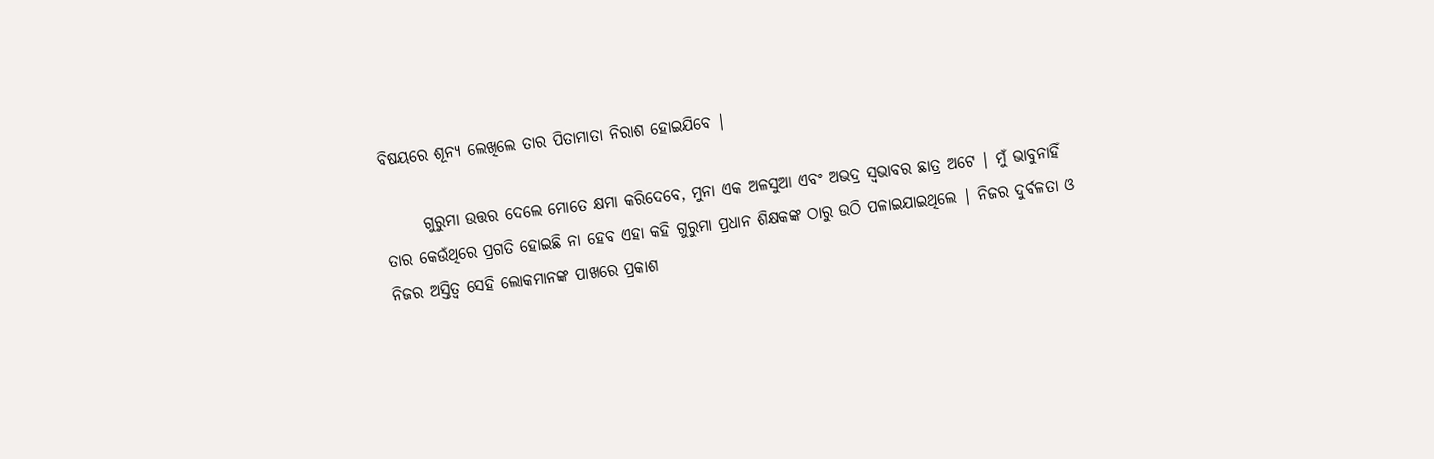ବିଷୟରେ ଶୂନ୍ଯ ଲେଖିଲେ ତାର ପିତାମାତା ନିରାଶ ହୋଇଯିବେ |

      ଗୁରୁମା ଉତ୍ତର ଦେଲେ ମୋତେ କ୍ଷମା କରିଦେବେ, ମୁନା ଏକ ଅଳସୁଆ ଏବଂ ଅଭଦ୍ର ସ୍ବଭାବର ଛାତ୍ର ଅଟେ | ମୁଁ ଭାବୁନାହିଁ ତାର କେଉଁଥିରେ ପ୍ରଗତି ହୋଇଛି ନା ହେବ ଏହା କହି ଗୁରୁମା ପ୍ରଧାନ ଶିକ୍ଷକଙ୍କ ଠାରୁ ଉଠି ପଳାଇଯାଇଥିଲେ | ନିଜର ଦୁର୍ବଳତା ଓ ନିଜର ଅସ୍ତିତ୍ଵ ସେହି ଲୋକମାନଙ୍କ ପାଖରେ ପ୍ରକାଶ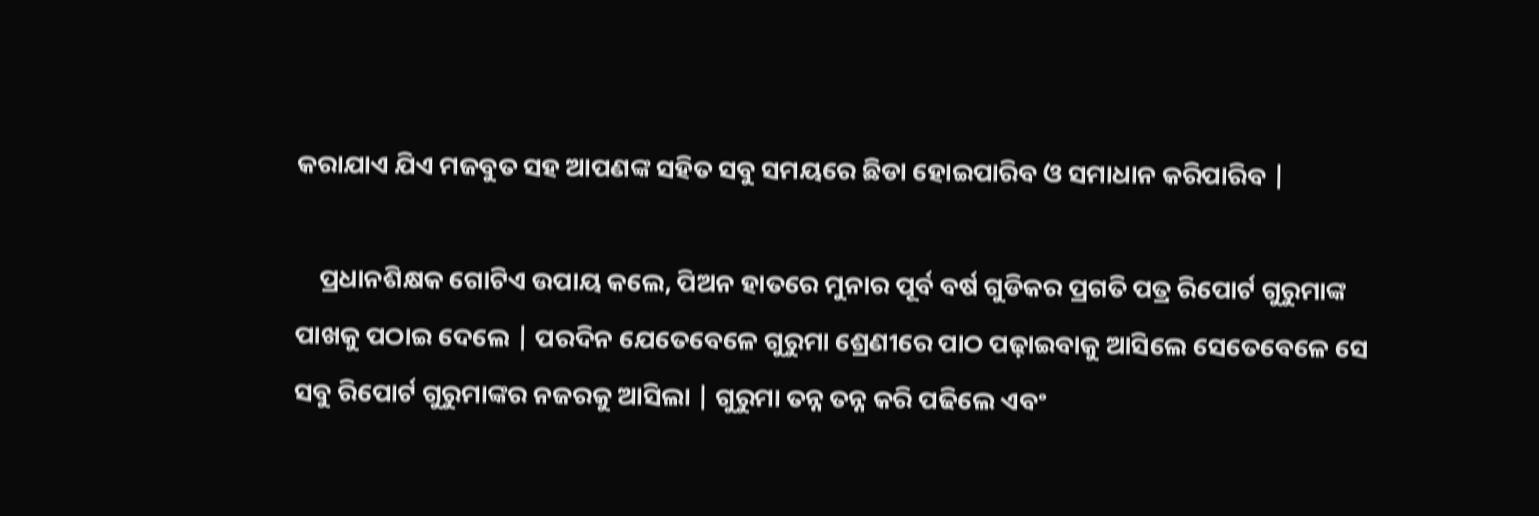କରାଯାଏ ଯିଏ ମଜବୁତ ସହ ଆପଣଙ୍କ ସହିତ ସବୁ ସମୟରେ ଛିଡା ହୋଇପାରିବ ଓ ସମାଧାନ କରିପାରିବ |

    ପ୍ରଧାନଶିକ୍ଷକ ଗୋଟିଏ ଉପାୟ କଲେ, ପିଅନ ହାତରେ ମୁନାର ପୂର୍ବ ବର୍ଷ ଗୁଡିକର ପ୍ରଗତି ପତ୍ର ରିପୋର୍ଟ ଗୁରୁମାଙ୍କ ପାଖକୁ ପଠାଇ ଦେଲେ | ପରଦିନ ଯେତେବେଳେ ଗୁରୁମା ଶ୍ରେଣୀରେ ପାଠ ପଢ଼ାଇବାକୁ ଆସିଲେ ସେତେବେଳେ ସେ ସବୁ ରିପୋର୍ଟ ଗୁରୁମାଙ୍କର ନଜରକୁ ଆସିଲା | ଗୁରୁମା ତନ୍ନ ତନ୍ନ କରି ପଢିଲେ ଏବଂ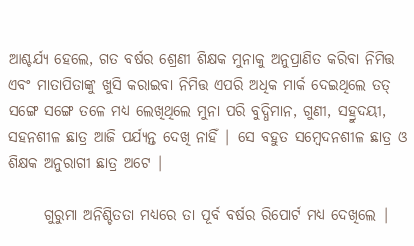ଆଶ୍ଚର୍ଯ୍ୟ ହେଲେ, ଗତ ବର୍ଷର ଶ୍ରେଣୀ ଶିକ୍ଷକ ମୁନାକୁ ଅନୁପ୍ରାଣିତ କରିବା ନିମିତ୍ତ ଏବଂ ମାତାପିତାଙ୍କୁ ଖୁସି କରାଇବା ନିମିତ୍ତ ଏପରି ଅଧିକ ମାର୍କ ଦେଇଥିଲେ ତତ୍ ସଙ୍ଗେ ସଙ୍ଗେ ତଳେ ମଧ୍ଯ ଲେଖିଥିଲେ ମୁନା ପରି ବୁଦ୍ଧିମାନ, ଗୁଣୀ, ସହ୍ରୁଦୟୀ, ସହନଶୀଳ ଛାତ୍ର ଆଜି ପର୍ଯ୍ୟନ୍ତ ଦେଖି ନାହିଁ | ସେ ବହୁତ ସମ୍ବେଦନଶୀଳ ଛାତ୍ର ଓ ଶିକ୍ଷକ ଅନୁରାଗୀ ଛାତ୍ର ଅଟେ |

      ଗୁରୁମା ଅନିଶ୍ଚିତତା ମଧ୍ୟରେ ତା ପୂର୍ବ ବର୍ଷର ରିପୋର୍ଟ ମଧ୍ୟ ଦେଖିଲେ |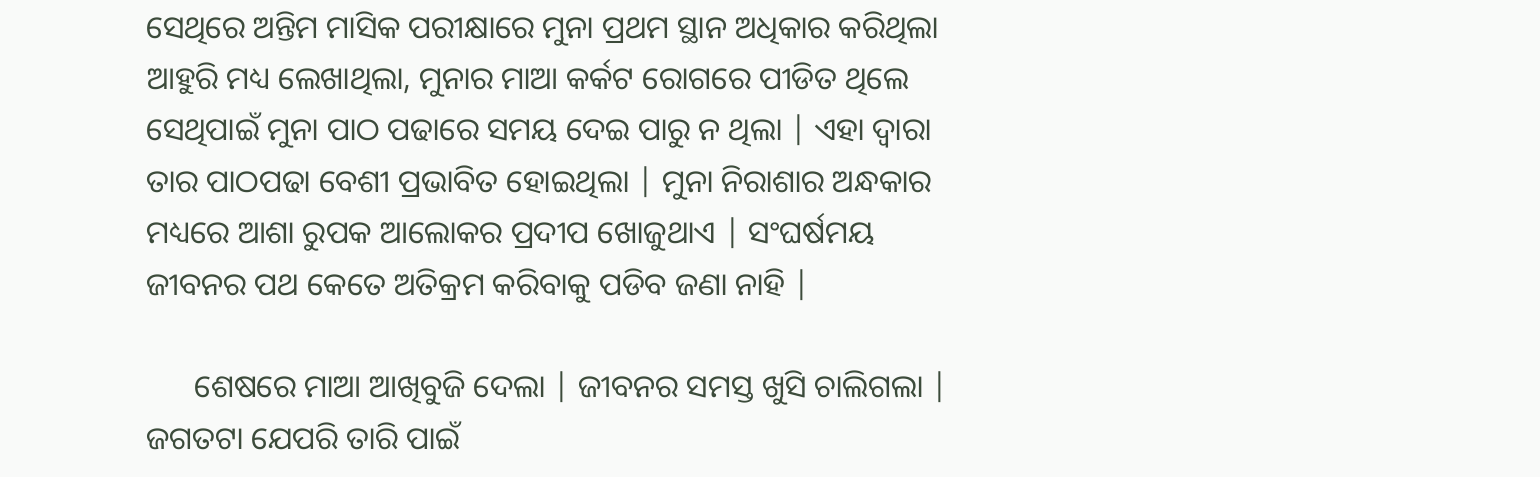ସେଥିରେ ଅନ୍ତିମ ମାସିକ ପରୀକ୍ଷାରେ ମୁନା ପ୍ରଥମ ସ୍ଥାନ ଅଧିକାର କରିଥିଲା ଆହୁରି ମଧ୍ୟ ଲେଖାଥିଲା, ମୁନାର ମାଆ କର୍କଟ ରୋଗରେ ପୀଡିତ ଥିଲେ ସେଥିପାଇଁ ମୁନା ପାଠ ପଢାରେ ସମୟ ଦେଇ ପାରୁ ନ ଥିଲା | ଏହା ଦ୍ବାରା ତାର ପାଠପଢା ବେଶୀ ପ୍ରଭାବିତ ହୋଇଥିଲା | ମୁନା ନିରାଶାର ଅନ୍ଧକାର ମଧ୍ୟରେ ଆଶା ରୁପକ ଆଲୋକର ପ୍ରଦୀପ ଖୋଜୁଥାଏ | ସଂଘର୍ଷମୟ ଜୀବନର ପଥ କେତେ ଅତିକ୍ରମ କରିବାକୁ ପଡିବ ଜଣା ନାହି |

      ଶେଷରେ ମାଆ ଆଖିବୁଜି ଦେଲା | ଜୀବନର ସମସ୍ତ ଖୁସି ଚାଲିଗଲା | ଜଗତଟା ଯେପରି ତାରି ପାଇଁ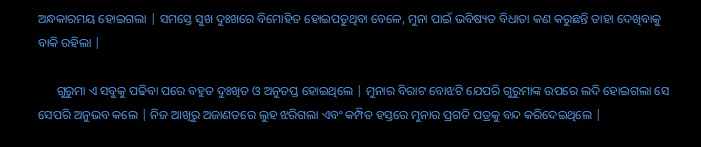ଅନ୍ଧକାରମୟ ହୋଇଗଲା | ସମସ୍ତେ ସୁଖ ଦୁଃଖରେ ବିମୋହିତ ହୋଇପଡୁଥିବା ବେଳେ, ମୁନା ପାଇଁ ଭବିଷ୍ୟତ ବିଧାତା କଣ କରୁଛନ୍ତି ତାହା ଦେଖିବାକୁ ବାକି ରହିଲା |

      ଗୁରୁମା ଏ ସବୁକୁ ପଢିବା ପରେ ବହୁତ ଦୁଃଖିତ ଓ ଅନୁତପ୍ତ ହୋଇଥିଲେ | ମୁନାର ବିରାଟ ବୋଝଟି ଯେପରି ଗୁରୁମାଙ୍କ ଉପରେ ଲଦି ହୋଇଗଲା ସେ ସେପରି ଅନୁଭବ କଲେ | ନିଜ ଆଖିରୁ ଅଜାଣତରେ ଲୁହ ଝରିଗଲା ଏବଂ କମ୍ପିତ ହସ୍ତରେ ମୁନାର ପ୍ରଗତି ପତ୍ରକୁ ବନ୍ଦ କରିଦେଇଥିଲେ |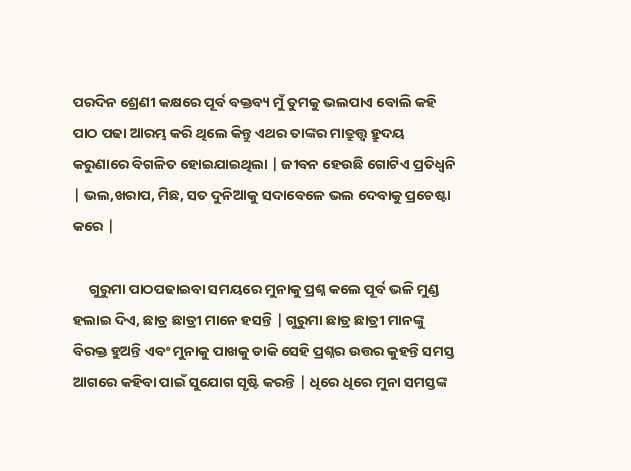ପରଦିନ ଶ୍ରେଣୀ କକ୍ଷରେ ପୂର୍ବ ବକ୍ତବ୍ୟ ମୁଁ ତୁମକୁ ଭଲପାଏ ବୋଲି କହି ପାଠ ପଢା ଆରମ୍ଭ କରି ଥିଲେ କିନ୍ତୁ ଏଥର ତାଙ୍କର ମାତ୍ରୁତ୍ତ୍ବ ହ୍ରୁଦୟ କରୁଣାରେ ବିଗଳିତ ହୋଇଯାଇଥିଲା | ଜୀବନ ହେଉଛି ଗୋଟିଏ ପ୍ରତିଧ୍ଵନି | ଭଲ,ଖରାପ, ମିଛ, ସତ ଦୁନିଆକୁ ସଦାବେଳେ ଭଲ ଦେବାକୁ ପ୍ରଚେଷ୍ଟା କରେ |

     ଗୁରୁମା ପାଠପଢାଇବା ସମୟରେ ମୁନାକୁ ପ୍ରଶ୍ନ କଲେ ପୂର୍ବ ଭଳି ମୁଣ୍ଡ ହଲାଇ ଦିଏ, ଛାତ୍ର ଛାତ୍ରୀ ମାନେ ହସନ୍ତି | ଗୁରୁମା ଛାତ୍ର ଛାତ୍ରୀ ମାନଙ୍କୁ ବିରକ୍ତ ହୁଅନ୍ତି ଏବଂ ମୁନାକୁ ପାଖକୁ ଡାକି ସେହି ପ୍ରଶ୍ନର ଉତ୍ତର କୁହନ୍ତି ସମସ୍ତ ଆଗରେ କହିବା ପାଇଁ ସୁଯୋଗ ସୃଷ୍ଟି କରନ୍ତି | ଧିରେ ଧିରେ ମୁନା ସମସ୍ତଙ୍କ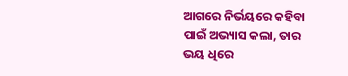ଆଗରେ ନିର୍ଭୟରେ କହିବା ପାଇଁ ଅଭ୍ୟାସ କଲା, ତାର ଭୟ ଧିରେ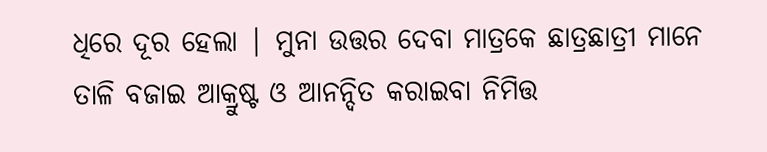ଧିରେ ଦୂର ହେଲା | ମୁନା ଉତ୍ତର ଦେବା ମାତ୍ରକେ ଛାତ୍ରଛାତ୍ରୀ ମାନେ ତାଳି ବଜାଇ ଆକ୍ରୁଷ୍ଟ ଓ ଆନନ୍ଦିତ କରାଇବା ନିମିତ୍ତ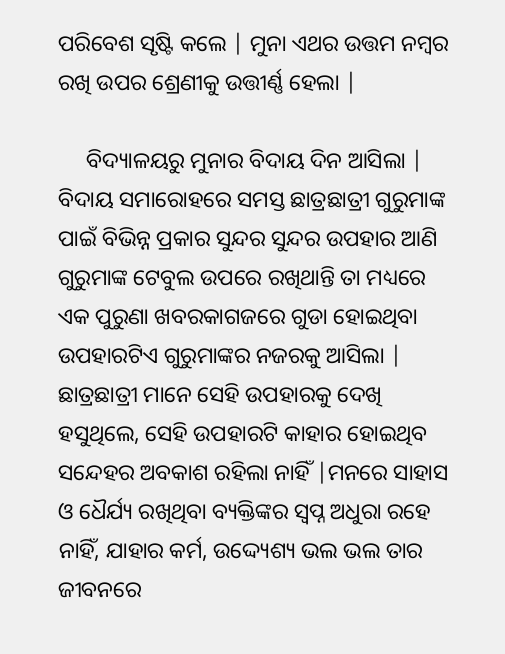ପରିବେଶ ସୃଷ୍ଟି କଲେ | ମୁନା ଏଥର ଉତ୍ତମ ନମ୍ବର ରଖି ଉପର ଶ୍ରେଣୀକୁ ଉତ୍ତୀର୍ଣ୍ଣ ହେଲା |

     ବିଦ୍ୟାଳୟରୁ ମୁନାର ବିଦାୟ ଦିନ ଆସିଲା | ବିଦାୟ ସମାରୋହରେ ସମସ୍ତ ଛାତ୍ରଛାତ୍ରୀ ଗୁରୁମାଙ୍କ ପାଇଁ ବିଭିନ୍ନ ପ୍ରକାର ସୁନ୍ଦର ସୁନ୍ଦର ଉପହାର ଆଣି ଗୁରୁମାଙ୍କ ଟେବୁଲ ଉପରେ ରଖିଥାନ୍ତି ତା ମଧ୍ୟରେ ଏକ ପୁରୁଣା ଖବରକାଗଜରେ ଗୁଡା ହୋଇଥିବା ଉପହାରଟିଏ ଗୁରୁମାଙ୍କର ନଜରକୁ ଆସିଲା | ଛାତ୍ରଛାତ୍ରୀ ମାନେ ସେହି ଉପହାରକୁ ଦେଖି ହସୁଥିଲେ, ସେହି ଉପହାରଟି କାହାର ହୋଇଥିବ ସନ୍ଦେହର ଅବକାଶ ରହିଲା ନାହିଁ |ମନରେ ସାହାସ ଓ ଧୈର୍ଯ୍ୟ ରଖିଥିବା ବ୍ୟକ୍ତିଙ୍କର ସ୍ବପ୍ନ ଅଧୁରା ରହେ ନାହିଁ, ଯାହାର କର୍ମ, ଉଦ୍ଦ୍ୟେଶ୍ୟ ଭଲ ଭଲ ତାର ଜୀବନରେ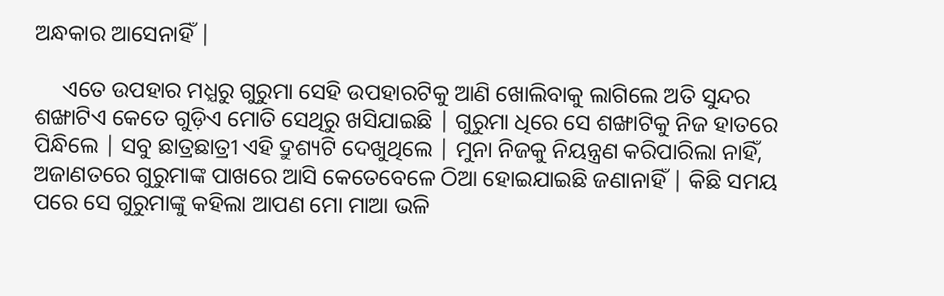ଅନ୍ଧକାର ଆସେନାହିଁ |

     ଏତେ ଉପହାର ମଧ୍ଯରୁ ଗୁରୁମା ସେହି ଉପହାରଟିକୁ ଆଣି ଖୋଲିବାକୁ ଲାଗିଲେ ଅତି ସୁନ୍ଦର ଶଙ୍ଖାଟିଏ କେତେ ଗୁଡ଼ିଏ ମୋତି ସେଥିରୁ ଖସିଯାଇଛି | ଗୁରୁମା ଧିରେ ସେ ଶଙ୍ଖାଟିକୁ ନିଜ ହାତରେ ପିନ୍ଧିଲେ | ସବୁ ଛାତ୍ରଛାତ୍ରୀ ଏହି ଦ୍ରୁଶ୍ୟଟି ଦେଖୁଥିଲେ | ମୁନା ନିଜକୁ ନିୟନ୍ତ୍ରଣ କରିପାରିଲା ନାହିଁ, ଅଜାଣତରେ ଗୁରୁମାଙ୍କ ପାଖରେ ଆସି କେତେବେଳେ ଠିଆ ହୋଇଯାଇଛି ଜଣାନାହିଁ | କିଛି ସମୟ ପରେ ସେ ଗୁରୁମାଙ୍କୁ କହିଲା ଆପଣ ମୋ ମାଆ ଭଳି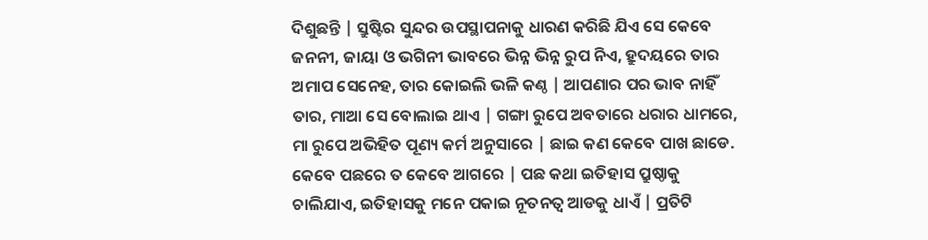ଦିଶୁଛନ୍ତି | ସ୍ରୁଷ୍ଟିର ସୁନ୍ଦର ଉପସ୍ଥାପନାକୁ ଧାରଣ କରିଛି ଯିଏ ସେ କେବେ ଜନନୀ, ଜାୟା ଓ ଭଗିନୀ ଭାବରେ ଭିନ୍ନ ଭିନ୍ନ ରୁପ ନିଏ, ହ୍ରୁଦୟରେ ତାର ଅମାପ ସେନେହ, ତାର କୋଇଲି ଭଳି କଣ୍ଠ | ଆପଣାର ପର ଭାବ ନାହିଁ ତାର, ମାଆ ସେ ବୋଲାଇ ଥାଏ | ଗଙ୍ଗା ରୁପେ ଅବତାରେ ଧରାର ଧାମରେ, ମା ରୁପେ ଅଭିହିତ ପୂଣ୍ୟ କର୍ମ ଅନୁସାରେ | ଛାଇ କଣ କେବେ ପାଖ ଛାଡେ. କେବେ ପଛରେ ତ କେବେ ଆଗରେ | ପଛ କଥା ଇତିହାସ ପ୍ରୁଷ୍ଠାକୁ ଚାଲିଯାଏ, ଇତିହାସକୁ ମନେ ପକାଇ ନୂତନତ୍ବ ଆଡକୁ ଧାଏଁ | ପ୍ରତିଟି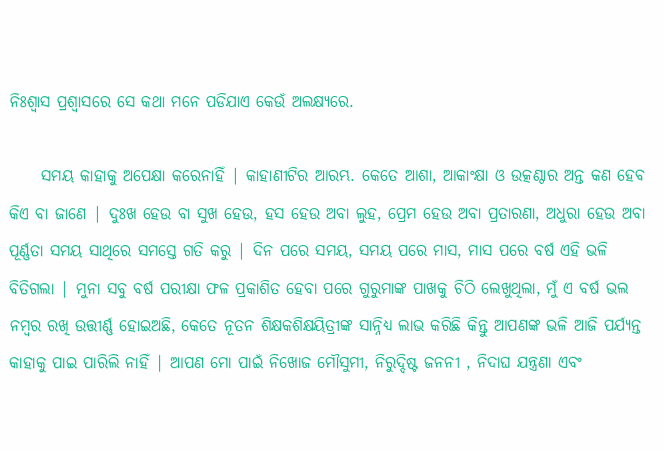ନିଃଶ୍ବାସ ପ୍ରଶ୍ବାସରେ ସେ କଥା ମନେ ପଡିଯାଏ କେଉଁ ଅଲକ୍ଷ୍ୟରେ.

     ସମୟ କାହାକୁ ଅପେକ୍ଷା କରେନାହିଁ | କାହାଣୀଟିର ଆରମ୍ଭ. କେତେ ଆଶା, ଆକାଂକ୍ଷା ଓ ଉତ୍କଣ୍ଠାର ଅନ୍ତ କଣ ହେବ କିଏ ବା ଜାଣେ | ଦୁଃଖ ହେଉ ବା ସୁଖ ହେଉ, ହସ ହେଉ ଅବା ଲୁହ, ପ୍ରେମ ହେଉ ଅବା ପ୍ରତାରଣା, ଅଧୁରା ହେଉ ଅବା ପୂର୍ଣ୍ଣତା ସମୟ ସାଥିରେ ସମସ୍ତେ ଗତି କରୁ | ଦିନ ପରେ ସମୟ, ସମୟ ପରେ ମାସ, ମାସ ପରେ ବର୍ଷ ଏହି ଭଳି ବିତିଗଲା | ମୁନା ସବୁ ବର୍ଷ ପରୀକ୍ଷା ଫଳ ପ୍ରକାଶିତ ହେବା ପରେ ଗୁରୁମାଙ୍କ ପାଖକୁ ଚିଠି ଲେଖୁଥିଲା, ମୁଁ ଏ ବର୍ଷ ଭଲ ନମ୍ବର ରଖି ଉତ୍ତୀର୍ଣ୍ଣ ହୋଇଅଛି, କେତେ ନୂତନ ଶିକ୍ଷକଶିକ୍ଷୟିତ୍ରୀଙ୍କ ସାନ୍ନିଧ୍ୟ ଲାଭ କରିଛି କିନ୍ତୁ ଆପଣଙ୍କ ଭଳି ଆଜି ପର୍ଯ୍ୟନ୍ତ କାହାକୁ ପାଇ ପାରିଲି ନାହିଁ | ଆପଣ ମୋ ପାଇଁ ନିଖୋଜ ମୌସୁମୀ, ନିରୁଦ୍ଦିଷ୍ଟ ଜନନୀ , ନିଦାଘ ଯନ୍ତ୍ରଣା ଏବଂ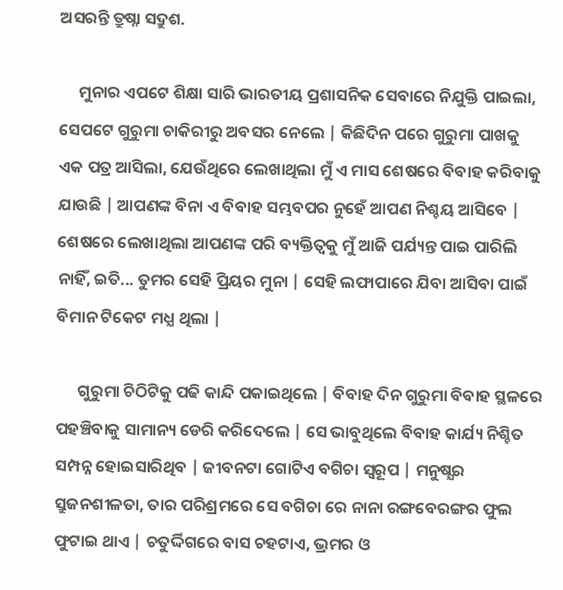ଅସରନ୍ତି ତ୍ରୁଷ୍ନା ସଦ୍ରୁଶ.

     ମୁନାର ଏପଟେ ଶିକ୍ଷା ସାରି ଭାରତୀୟ ପ୍ରଶାସନିକ ସେବାରେ ନିଯୁକ୍ତି ପାଇଲା, ସେପଟେ ଗୁରୁମା ଚାକିରୀରୁ ଅବସର ନେଲେ | କିଛିଦିନ ପରେ ଗୁରୁମା ପାଖକୁ ଏକ ପତ୍ର ଆସିଲା, ଯେଉଁଥିରେ ଲେଖାଥିଲା ମୁଁ ଏ ମାସ ଶେଷରେ ବିବାହ କରିବାକୁ ଯାଉଛି | ଆପଣଙ୍କ ବିନା ଏ ବିବାହ ସମ୍ଭବପର ନୁହେଁ ଆପଣ ନିଶ୍ଚୟ ଆସିବେ | ଶେଷରେ ଲେଖାଥିଲା ଆପଣଙ୍କ ପରି ବ୍ୟକ୍ତିତ୍ୱକୁ ମୁଁ ଆଜି ପର୍ଯ୍ୟନ୍ତ ପାଇ ପାରିଲି ନାହିଁ, ଇତି... ତୁମର ସେହି ପ୍ରିୟର ମୁନା | ସେହି ଲଫାପାରେ ଯିବା ଆସିବା ପାଇଁ ବିମାନ ଟିକେଟ ମଧ୍ଯ ଥିଲା |

      ଗୁରୁମା ଚିଠିଟିକୁ ପଢି କାନ୍ଦି ପକାଇଥିଲେ | ବିବାହ ଦିନ ଗୁରୁମା ବିବାହ ସ୍ଥଳରେ ପହଞ୍ଚିବାକୁ ସାମାନ୍ୟ ଡେରି କରିଦେଲେ | ସେ ଭାବୁଥିଲେ ବିବାହ କାର୍ଯ୍ୟ ନିଶ୍ଚିତ ସମ୍ପନ୍ନ ହୋଇସାରିଥିବ | ଜୀବନଟା ଗୋଟିଏ ବଗିଚା ସ୍ୱରୂପ | ମନୁଷ୍ଯର ସ୍ରୁଜନଶୀଳତା, ତାର ପରିଶ୍ରମରେ ସେ ବଗିଚା ରେ ନାନା ରଙ୍ଗବେରଙ୍ଗର ଫୁଲ ଫୁଟାଇ ଥାଏ | ଚତୁର୍ଦ୍ଦିଗରେ ବାସ ଚହଟାଏ, ଭ୍ରମର ଓ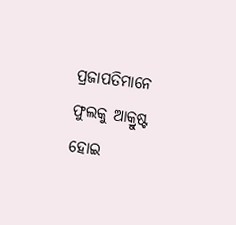ପ୍ରଜାପତିମାନେ ଫୁଲକୁ ଆକ୍ରୁଷ୍ଟ ହୋଇ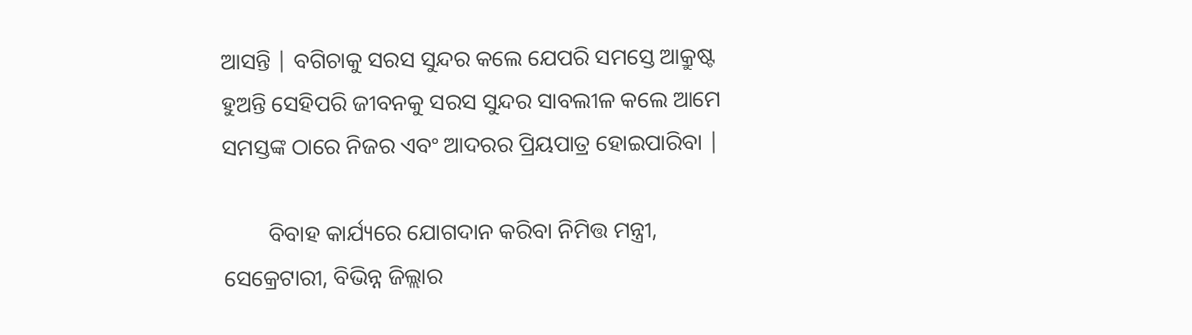ଆସନ୍ତି | ବଗିଚାକୁ ସରସ ସୁନ୍ଦର କଲେ ଯେପରି ସମସ୍ତେ ଆକ୍ରୁଷ୍ଟ ହୁଅନ୍ତି ସେହିପରି ଜୀବନକୁ ସରସ ସୁନ୍ଦର ସାବଲୀଳ କଲେ ଆମେ ସମସ୍ତଙ୍କ ଠାରେ ନିଜର ଏବଂ ଆଦରର ପ୍ରିୟପାତ୍ର ହୋଇପାରିବା |

        ବିବାହ କାର୍ଯ୍ୟରେ ଯୋଗଦାନ କରିବା ନିମିତ୍ତ ମନ୍ତ୍ରୀ, ସେକ୍ରେଟାରୀ, ବିଭିନ୍ନ ଜିଲ୍ଲାର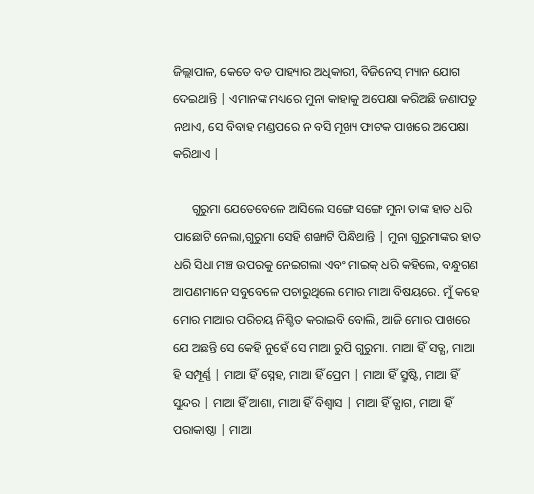ଜିଲ୍ଲାପାଳ, କେତେ ବଡ ପାହ୍ୟାର ଅଧିକାରୀ, ବିଜିନେସ୍ ମ୍ୟାନ ଯୋଗ ଦେଇଥାନ୍ତି | ଏମାନଙ୍କ ମଧ୍ୟରେ ମୁନା କାହାକୁ ଅପେକ୍ଷା କରିଅଛି ଜଣାପଡୁ ନଥାଏ, ସେ ବିବାହ ମଣ୍ଡପରେ ନ ବସି ମୂଖ୍ୟ ଫାଟକ ପାଖରେ ଅପେକ୍ଷା କରିଥାଏ |

      ଗୁରୁମା ଯେତେବେଳେ ଆସିଲେ ସଙ୍ଗେ ସଙ୍ଗେ ମୁନା ତାଙ୍କ ହାତ ଧରି ପାଛୋଟି ନେଲା,ଗୁରୁମା ସେହି ଶଙ୍ଖାଟି ପିନ୍ଧିଥାନ୍ତି | ମୁନା ଗୁରୁମାଙ୍କର ହାତ ଧରି ସିଧା ମଞ୍ଚ ଉପରକୁ ନେଇଗଲା ଏବଂ ମାଇକ୍ ଧରି କହିଲେ, ବନ୍ଧୁଗଣ ଆପଣମାନେ ସବୁବେଳେ ପଚାରୁଥିଲେ ମୋର ମାଆ ବିଷୟରେ. ମୁଁ କହେ ମୋର ମାଆର ପରିଚୟ ନିଶ୍ଚିତ କରାଇବି ବୋଲି, ଆଜି ମୋର ପାଖରେ ଯେ ଅଛନ୍ତି ସେ କେହି ନୁହେଁ ସେ ମାଆ ରୁପି ଗୁରୁମା. ମାଆ ହିଁ ସତ୍ଯ, ମାଆ ହି ସମ୍ପୂର୍ଣ୍ଣ | ମାଆ ହିଁ ସ୍ନେହ, ମାଆ ହିଁ ପ୍ରେମ | ମାଆ ହିଁ ସ୍ରୁଷ୍ଟି, ମାଆ ହିଁ ସୁନ୍ଦର | ମାଆ ହିଁ ଆଶା, ମାଆ ହିଁ ବିଶ୍ବାସ | ମାଆ ହିଁ ତ୍ଯାଗ, ମାଆ ହିଁ ପରାକାଷ୍ଠା | ମାଆ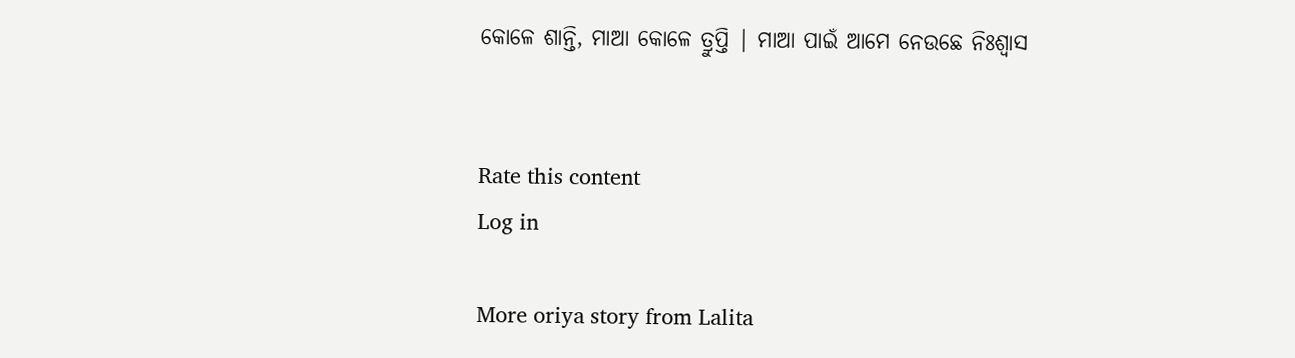କୋଳେ ଶାନ୍ତି, ମାଆ କୋଳେ ତ୍ରୁପ୍ତି | ମାଆ ପାଇଁ ଆମେ ନେଉଛେ ନିଃଶ୍ବାସ


Rate this content
Log in

More oriya story from Lalita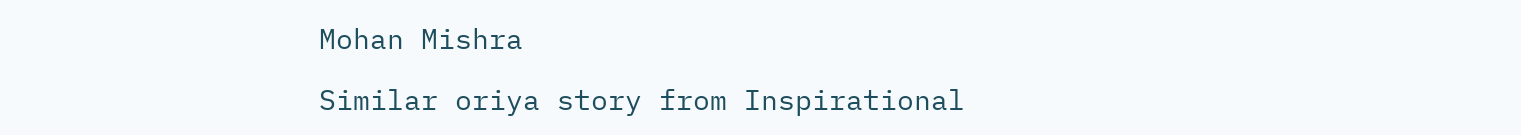Mohan Mishra

Similar oriya story from Inspirational